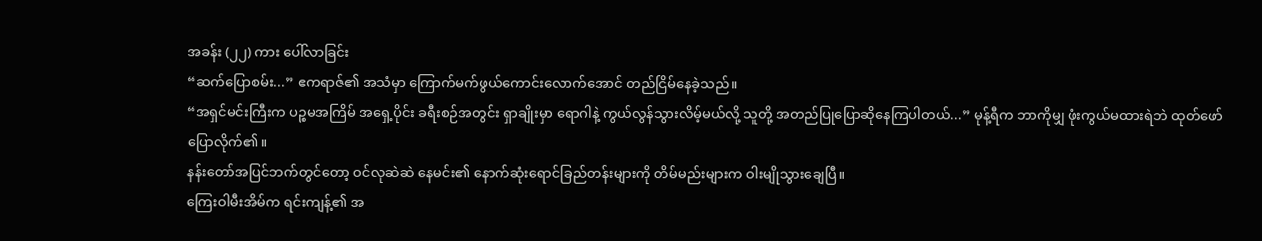အခန်း (၂၂) ကား ပေါ်လာခြင်း
“ဆက်ပြောစမ်း...” ဧကရာဇ်၏ အသံမှာ ကြောက်မက်ဖွယ်ကောင်းလောက်အောင် တည်ငြိမ်နေခဲ့သည်။
“အရှင်မင်းကြီးက ပဉ္စမအကြိမ် အရှေ့ပိုင်း ခရီးစဉ်အတွင်း ရှာချိုးမှာ ရောဂါနဲ့ ကွယ်လွန်သွားလိမ့်မယ်လို့ သူတို့ အတည်ပြုပြောဆိုနေကြပါတယ်...” မုန့်ရီက ဘာကိုမျှ ဖုံးကွယ်မထားရဲဘဲ ထုတ်ဖော်ပြောလိုက်၏။
နန်းတော်အပြင်ဘက်တွင်တော့ ဝင်လုဆဲဆဲ နေမင်း၏ နောက်ဆုံးရောင်ခြည်တန်းများကို တိမ်မည်းများက ဝါးမျိုသွားချေပြီ။
ကြေးဝါမီးအိမ်က ရင်းကျန့်၏ အ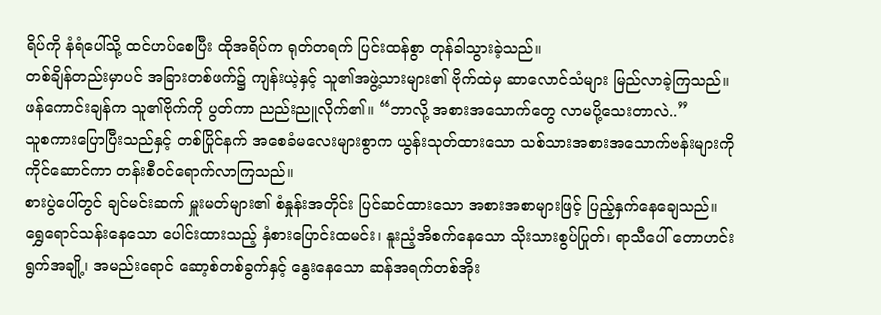ရိပ်ကို နံရံပေါ်သို့ ထင်ဟပ်စေပြီး ထိုအရိပ်က ရုတ်တရက် ပြင်းထန်စွာ တုန်ခါသွားခဲ့သည်။
တစ်ချိန်တည်းမှာပင် အခြားတစ်ဖက်၌ ကျန်းယဲ့နှင့် သူ၏အဖွဲ့သားများ၏ ဗိုက်ထဲမှ ဆာလောင်သံများ မြည်လာခဲ့ကြသည်။
ဖန်ကောင်းချန်က သူ၏ဗိုက်ကို ပွတ်ကာ ညည်းညူလိုက်၏။ “ဘာလို့ အစားအသောက်တွေ လာမပို့သေးတာလဲ..”
သူစကားပြောပြီးသည်နှင့် တစ်ပြိုင်နက် အစေခံမလေးများစွာက ယွန်းသုတ်ထားသော သစ်သားအစားအသောက်ဗန်းများကို ကိုင်ဆောင်ကာ တန်းစီဝင်ရောက်လာကြသည်။
စားပွဲပေါ်တွင် ချင်မင်းဆက် မှူးမတ်များ၏ စံနှုန်းအတိုင်း ပြင်ဆင်ထားသော အစားအစာများဖြင့် ပြည့်နှက်နေချေသည်။
ရွှေရောင်သန်းနေသော ပေါင်းထားသည့် နှံစားပြောင်းထမင်း၊ နူးညံ့အိစက်နေသော သိုးသားစွပ်ပြုတ်၊ ရာသီပေါ် တောဟင်းရွက်အချို့၊ အမည်းရောင် ဆော့စ်တစ်ခွက်နှင့် နွေးနေသော ဆန်အရက်တစ်အိုး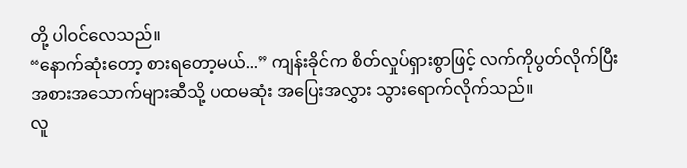တို့ ပါဝင်လေသည်။
“နောက်ဆုံးတော့ စားရတော့မယ်...” ကျန်းခိုင်က စိတ်လှုပ်ရှားစွာဖြင့် လက်ကိုပွတ်လိုက်ပြီး အစားအသောက်များဆီသို့ ပထမဆုံး အပြေးအလွှား သွားရောက်လိုက်သည်။
လူ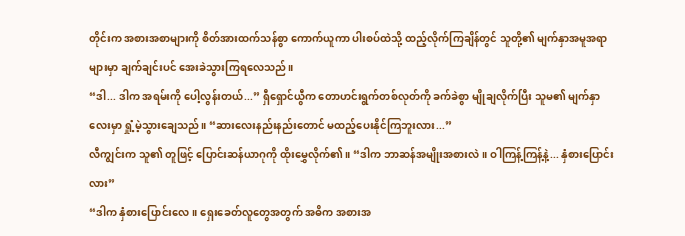တိုင်းက အစားအစာများကို စိတ်အားထက်သန်စွာ ကောက်ယူကာ ပါးစပ်ထဲသို့ ထည့်လိုက်ကြချိန်တွင် သူတို့၏ မျက်နှာအမူအရာများမှာ ချက်ချင်းပင် အေးခဲသွားကြရလေသည်။
“ဒါ... ဒါက အရမ်းကို ပေါ့လွန်းတယ်...” ရှီရှောင်ယွီက တောဟင်းရွက်တစ်လုတ်ကို ခက်ခဲစွာ မျိုချလိုက်ပြီး သူမ၏ မျက်နှာလေးမှာ ရှုံ့မဲ့သွားချေသည်။ “ဆားလေးနည်းနည်းတောင် မထည့်ပေးနိုင်ကြဘူးလား...”
လီကျွင်းက သူ၏ တူဖြင့် ပြောင်းဆန်ယာဂုကို ထိုးမွှေလိုက်၏။ “ဒါက ဘာဆန်အမျိုးအစားလဲ။ ဝါကြန့်ကြန့်နဲ့... နှံစားပြောင်းလား”
“ဒါက နှံစားပြောင်းလေ။ ရှေးခေတ်လူတွေအတွက် အဓိက အစားအ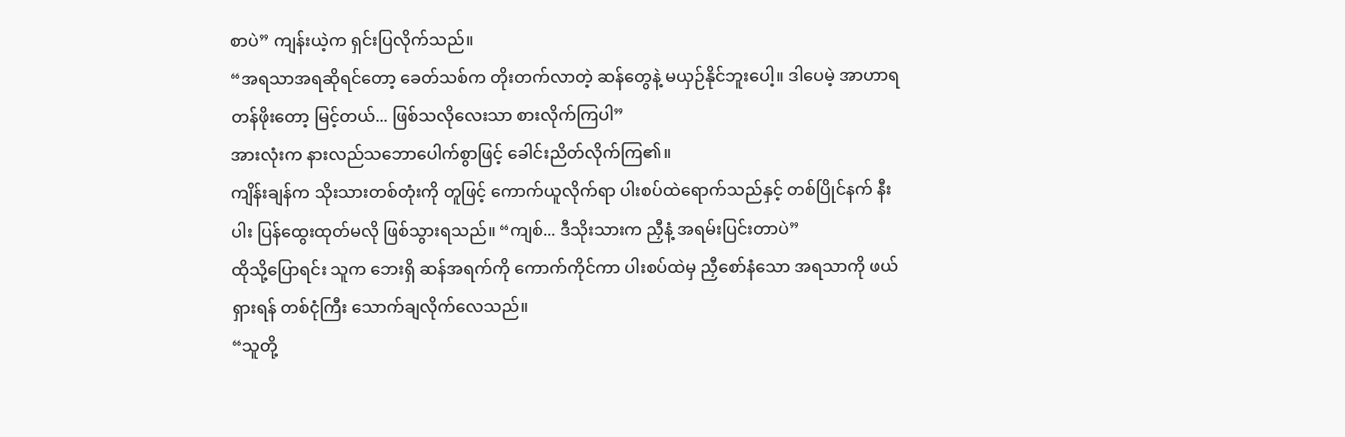စာပဲ” ကျန်းယဲ့က ရှင်းပြလိုက်သည်။
“အရသာအရဆိုရင်တော့ ခေတ်သစ်က တိုးတက်လာတဲ့ ဆန်တွေနဲ့ မယှဉ်နိုင်ဘူးပေါ့။ ဒါပေမဲ့ အာဟာရတန်ဖိုးတော့ မြင့်တယ်... ဖြစ်သလိုလေးသာ စားလိုက်ကြပါ”
အားလုံးက နားလည်သဘောပေါက်စွာဖြင့် ခေါင်းညိတ်လိုက်ကြ၏။
ကျိန်းချန်က သိုးသားတစ်တုံးကို တူဖြင့် ကောက်ယူလိုက်ရာ ပါးစပ်ထဲရောက်သည်နှင့် တစ်ပြိုင်နက် နီးပါး ပြန်ထွေးထုတ်မလို ဖြစ်သွားရသည်။ “ကျစ်... ဒီသိုးသားက ညှီနံ့ အရမ်းပြင်းတာပဲ”
ထိုသို့ပြောရင်း သူက ဘေးရှိ ဆန်အရက်ကို ကောက်ကိုင်ကာ ပါးစပ်ထဲမှ ညှီစော်နံသော အရသာကို ဖယ်ရှားရန် တစ်ငုံကြီး သောက်ချလိုက်လေသည်။
“သူတို့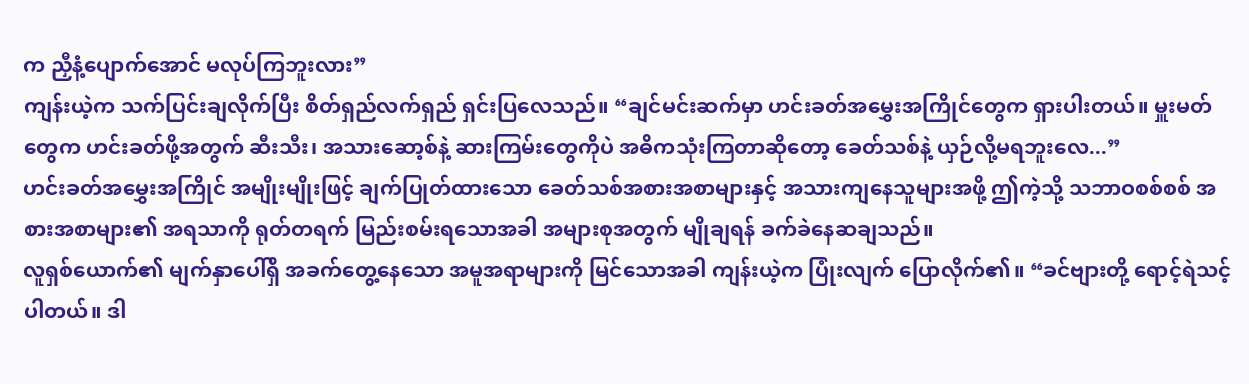က ညှီနံ့ပျောက်အောင် မလုပ်ကြဘူးလား”
ကျန်းယဲ့က သက်ပြင်းချလိုက်ပြီး စိတ်ရှည်လက်ရှည် ရှင်းပြလေသည်။ “ချင်မင်းဆက်မှာ ဟင်းခတ်အမွှေးအကြိုင်တွေက ရှားပါးတယ်။ မှူးမတ်တွေက ဟင်းခတ်ဖို့အတွက် ဆီးသီး၊ အသားဆော့စ်နဲ့ ဆားကြမ်းတွေကိုပဲ အဓိကသုံးကြတာဆိုတော့ ခေတ်သစ်နဲ့ ယှဉ်လို့မရဘူးလေ...”
ဟင်းခတ်အမွှေးအကြိုင် အမျိုးမျိုးဖြင့် ချက်ပြုတ်ထားသော ခေတ်သစ်အစားအစာများနှင့် အသားကျနေသူများအဖို့ ဤကဲ့သို့ သဘာဝစစ်စစ် အစားအစာများ၏ အရသာကို ရုတ်တရက် မြည်းစမ်းရသောအခါ အများစုအတွက် မျိုချရန် ခက်ခဲနေဆချသည်။
လူရှစ်ယောက်၏ မျက်နှာပေါ်ရှိ အခက်တွေ့နေသော အမူအရာများကို မြင်သောအခါ ကျန်းယဲ့က ပြုံးလျက် ပြောလိုက်၏။ “ခင်ဗျားတို့ ရောင့်ရဲသင့်ပါတယ်။ ဒါ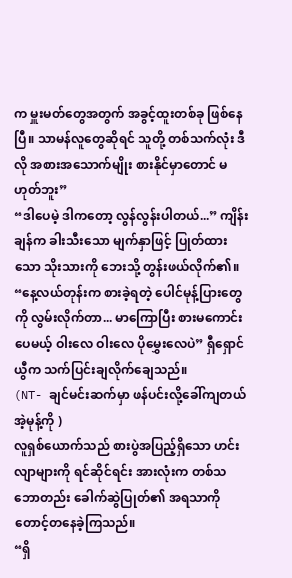က မှူးမတ်တွေအတွက် အခွင့်ထူးတစ်ခု ဖြစ်နေပြီ။ သာမန်လူတွေဆိုရင် သူတို့ တစ်သက်လုံး ဒီလို အစားအသောက်မျိုး စားနိုင်မှာတောင် မဟုတ်ဘူး”
“ဒါပေမဲ့ ဒါကတော့ လွန်လွန်းပါတယ်...” ကျိန်းချန်က ခါးသီးသော မျက်နှာဖြင့် ပြုတ်ထားသော သိုးသားကို ဘေးသို့ တွန်းဖယ်လိုက်၏။
“နေ့လယ်တုန်းက စားခဲ့ရတဲ့ ပေါင်မုန့်ပြားတွေကို လွမ်းလိုက်တာ... မာကြောပြီး စားမကောင်းပေမယ့် ဝါးလေ ဝါးလေ ပိုမွှေးလေပဲ” ရှီရှောင်ယွီက သက်ပြင်းချလိုက်ချေသည်။
(NT- ချင်မင်းဆက်မှာ ဖန်ပင်းလို့ခေါ်ကျတယ် အဲ့မုန့်ကို )
လူရှစ်ယောက်သည် စားပွဲအပြည့်ရှိသော ဟင်းလျာများကို ရင်ဆိုင်ရင်း အားလုံးက တစ်သဘောတည်း ခေါက်ဆွဲပြုတ်၏ အရသာကို တောင့်တနေခဲ့ကြသည်။
“ရှိ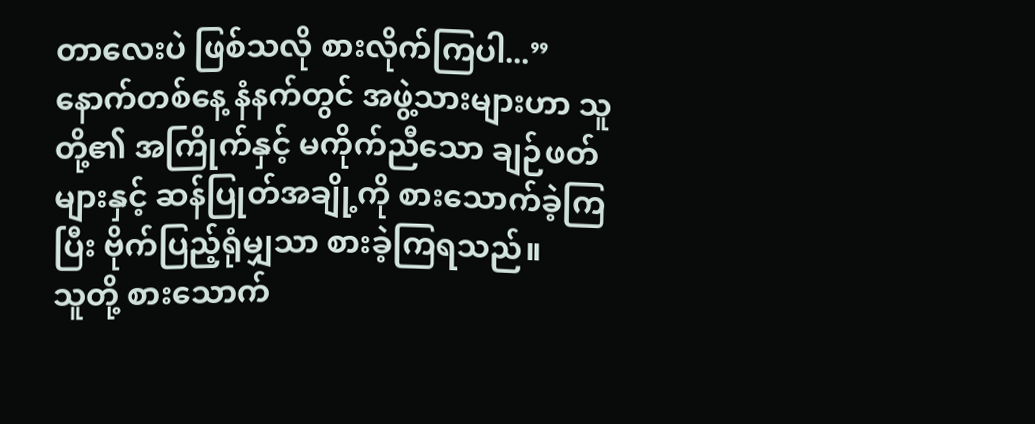တာလေးပဲ ဖြစ်သလို စားလိုက်ကြပါ...”
နောက်တစ်နေ့ နံနက်တွင် အဖွဲ့သားများဟာ သူတို့၏ အကြိုက်နှင့် မကိုက်ညီသော ချဉ်ဖတ်များနှင့် ဆန်ပြုတ်အချို့ကို စားသောက်ခဲ့ကြပြီး ဗိုက်ပြည့်ရုံမျှသာ စားခဲ့ကြရသည်။
သူတို့ စားသောက်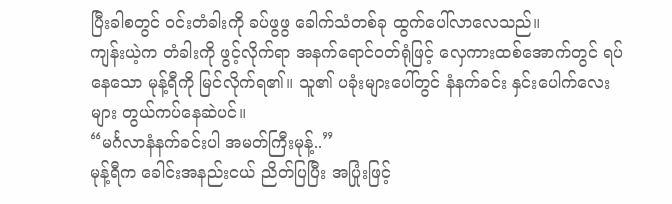ပြီးခါစတွင် ဝင်းတံခါးကို ခပ်ဖွဖွ ခေါက်သံတစ်ခု ထွက်ပေါ်လာလေသည်။
ကျန်းယဲ့က တံခါးကို ဖွင့်လိုက်ရာ အနက်ရောင်ဝတ်ရုံဖြင့် လှေကားထစ်အောက်တွင် ရပ်နေသော မုန့်ရီကို မြင်လိုက်ရ၏။ သူ၏ ပခုံးများပေါ်တွင် နံနက်ခင်း နှင်းပေါက်လေးများ တွယ်ကပ်နေဆဲပင်။
“မင်္ဂလာနံနက်ခင်းပါ အမတ်ကြီးမုန့်..”
မုန့်ရီက ခေါင်းအနည်းငယ် ညိတ်ပြပြီး အပြုံးဖြင့်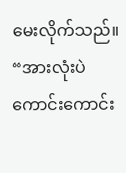မေးလိုက်သည်။ “အားလုံးပဲ ကောင်းကောင်း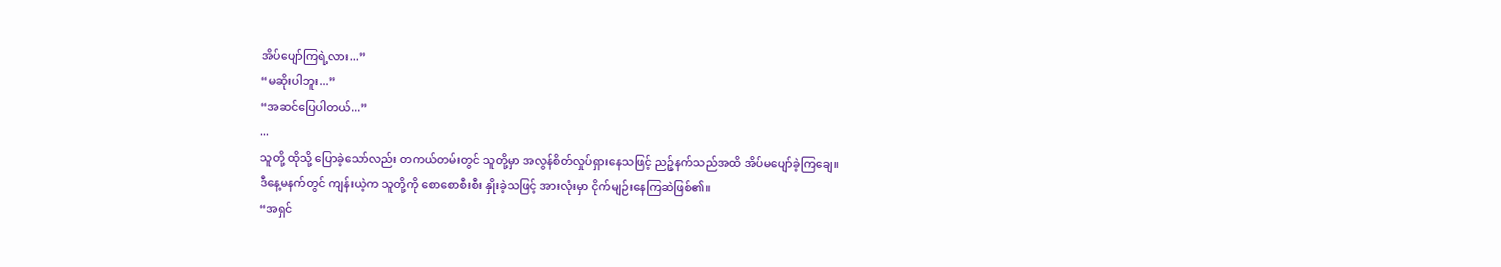အိပ်ပျော်ကြရဲ့လား...”
“မဆိုးပါဘူး...”
“အဆင်ပြေပါတယ်...”
...
သူတို့ ထိုသို့ ပြောခဲ့သော်လည်း တကယ်တမ်းတွင် သူတို့မှာ အလွန်စိတ်လှုပ်ရှားနေသဖြင့် ညဉ့်နက်သည်အထိ အိပ်မပျော်ခဲ့ကြချေ။
ဒီနေ့မနက်တွင် ကျန်းယဲ့က သူတို့ကို စောစောစီးစီး နှိုးခဲ့သဖြင့် အားလုံးမှာ ငိုက်မျဉ်းနေကြဆဲဖြစ်၏။
“အရှင်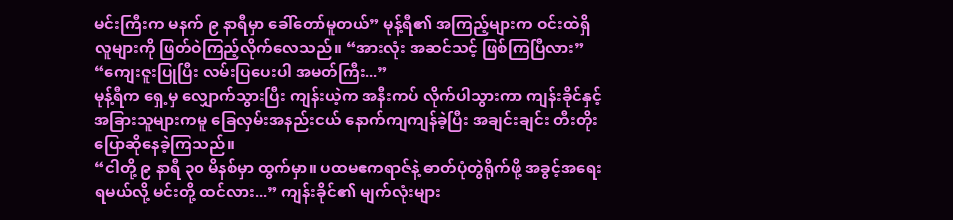မင်းကြီးက မနက် ၉ နာရီမှာ ခေါ်တော်မူတယ်” မုန့်ရီ၏ အကြည့်များက ဝင်းထဲရှိ လူများကို ဖြတ်ဝဲကြည့်လိုက်လေသည်။ “အားလုံး အဆင်သင့် ဖြစ်ကြပြီလား”
“ကျေးဇူးပြုပြီး လမ်းပြပေးပါ အမတ်ကြီး...”
မုန့်ရီက ရှေ့မှ လျှောက်သွားပြီး ကျန်းယဲ့က အနီးကပ် လိုက်ပါသွားကာ ကျန်းခိုင်နှင့် အခြားသူများကမူ ခြေလှမ်းအနည်းငယ် နောက်ကျကျန်ခဲ့ပြီး အချင်းချင်း တီးတိုးပြောဆိုနေခဲ့ကြသည်။
“ငါတို့ ၉ နာရီ ၃၀ မိနစ်မှာ ထွက်မှာ။ ပထမဧကရာဇ်နဲ့ ဓာတ်ပုံတွဲရိုက်ဖို့ အခွင့်အရေး ရမယ်လို့ မင်းတို့ ထင်လား...” ကျန်းခိုင်၏ မျက်လုံးများ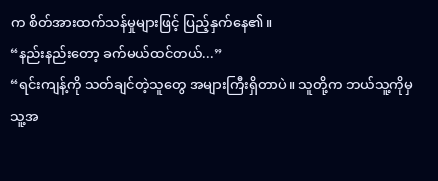က စိတ်အားထက်သန်မှုများဖြင့် ပြည့်နှက်နေ၏။
“နည်းနည်းတော့ ခက်မယ်ထင်တယ်...”
“ရင်းကျန့်ကို သတ်ချင်တဲ့သူတွေ အများကြီးရှိတာပဲ။ သူတို့က ဘယ်သူ့ကိုမှ သူ့အ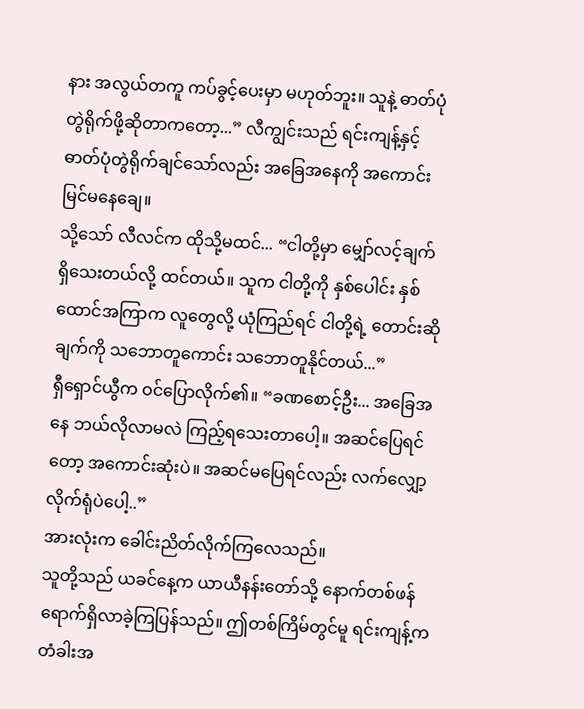နား အလွယ်တကူ ကပ်ခွင့်ပေးမှာ မဟုတ်ဘူး။ သူနဲ့ ဓာတ်ပုံတွဲရိုက်ဖို့ဆိုတာကတော့...” လီကျွင်းသည် ရင်းကျန့်နှင့် ဓာတ်ပုံတွဲရိုက်ချင်သော်လည်း အခြေအနေကို အကောင်းမြင်မနေချေ။
သို့သော် လီလင်က ထိုသို့မထင်... “ငါတို့မှာ မျှော်လင့်ချက် ရှိသေးတယ်လို့ ထင်တယ်။ သူက ငါတို့ကို နှစ်ပေါင်း နှစ်ထောင်အကြာက လူတွေလို့ ယုံကြည်ရင် ငါတို့ရဲ့ တောင်းဆိုချက်ကို သဘောတူကောင်း သဘောတူနိုင်တယ်...”
ရှီရှောင်ယွီက ဝင်ပြောလိုက်၏။ “ခဏစောင့်ဦး... အခြေအနေ ဘယ်လိုလာမလဲ ကြည့်ရသေးတာပေါ့။ အဆင်ပြေရင်တော့ အကောင်းဆုံးပဲ။ အဆင်မပြေရင်လည်း လက်လျှော့လိုက်ရုံပဲပေါ့..”
အားလုံးက ခေါင်းညိတ်လိုက်ကြလေသည်။
သူတို့သည် ယခင်နေ့က ယာယီနန်းတော်သို့ နောက်တစ်ဖန် ရောက်ရှိလာခဲ့ကြပြန်သည်။ ဤတစ်ကြိမ်တွင်မူ ရင်းကျန့်က တံခါးအ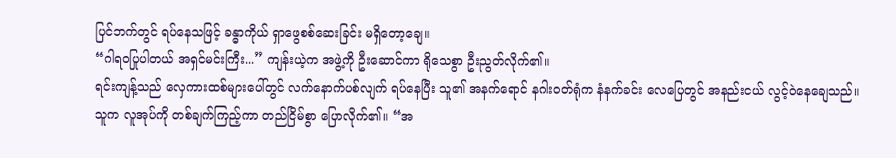ပြင်ဘက်တွင် ရပ်နေသဖြင့် ခန္ဓာကိုယ် ရှာဖွေစစ်ဆေးခြင်း မရှိတော့ချေ။
“ဂါရဝပြုပါတယ် အရှင်မင်းကြီး...” ကျန်းယဲ့က အဖွဲ့ကို ဦးဆောင်ကာ ရိုသေစွာ ဦးညွတ်လိုက်၏။
ရင်းကျန့်သည် လှေကားထစ်များပေါ်တွင် လက်နောက်ပစ်လျက် ရပ်နေပြီး သူ၏ အနက်ရောင် နဂါးဝတ်ရုံက နံနက်ခင်း လေပြေတွင် အနည်းငယ် လွင့်ဝဲနေချေသည်။
သူက လူအုပ်ကို တစ်ချက်ကြည့်ကာ တည်ငြိမ်စွာ ပြောလိုက်၏။ “အ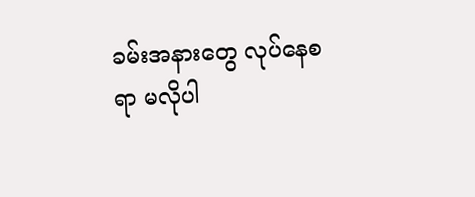ခမ်းအနားတွေ လုပ်နေစရာ မလိုပါ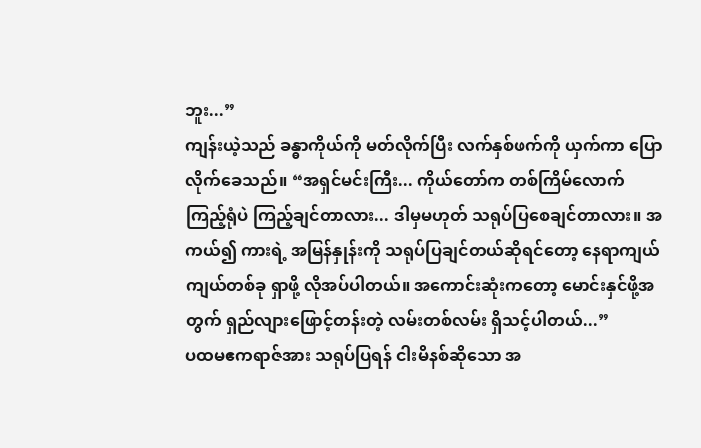ဘူး...”
ကျန်းယဲ့သည် ခန္ဓာကိုယ်ကို မတ်လိုက်ပြီး လက်နှစ်ဖက်ကို ယှက်ကာ ပြောလိုက်ခေသည်။ “အရှင်မင်းကြီး... ကိုယ်တော်က တစ်ကြိမ်လောက် ကြည့်ရုံပဲ ကြည့်ချင်တာလား... ဒါမှမဟုတ် သရုပ်ပြစေချင်တာလား။ အကယ်၍ ကားရဲ့ အမြန်နှုန်းကို သရုပ်ပြချင်တယ်ဆိုရင်တော့ နေရာကျယ်ကျယ်တစ်ခု ရှာဖို့ လိုအပ်ပါတယ်။ အကောင်းဆုံးကတော့ မောင်းနှင်ဖို့အတွက် ရှည်လျားဖြောင့်တန်းတဲ့ လမ်းတစ်လမ်း ရှိသင့်ပါတယ်...”
ပထမဧကရာဇ်အား သရုပ်ပြရန် ငါးမိနစ်ဆိုသော အ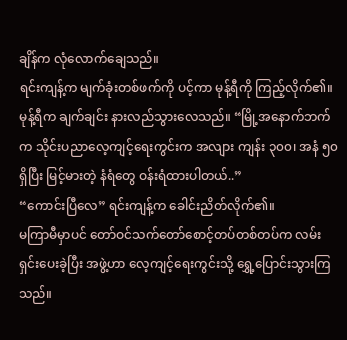ချိန်က လုံလောက်ချေသည်။
ရင်းကျန့်က မျက်ခုံးတစ်ဖက်ကို ပင့်ကာ မုန့်ရီကို ကြည့်လိုက်၏။
မုန့်ရီက ချက်ချင်း နားလည်သွားလေသည်။ “မြို့အနောက်ဘက်က သိုင်းပညာလေ့ကျင့်ရေးကွင်းက အလျား ကျန်း ၃၀၀၊ အနံ ၅၀ ရှိပြီး မြင့်မားတဲ့ နံရံတွေ ဝန်းရံထားပါတယ်..”
“ကောင်းပြီလေ” ရင်းကျန့်က ခေါင်းညိတ်လိုက်၏။
မကြာမီမှာပင် တော်ဝင်သက်တော်စောင့်တပ်တစ်တပ်က လမ်းရှင်းပေးခဲ့ပြီး အဖွဲ့ဟာ လေ့ကျင့်ရေးကွင်းသို့ ရွှေ့ပြောင်းသွားကြသည်။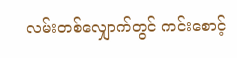လမ်းတစ်လျှောက်တွင် ကင်းစောင့်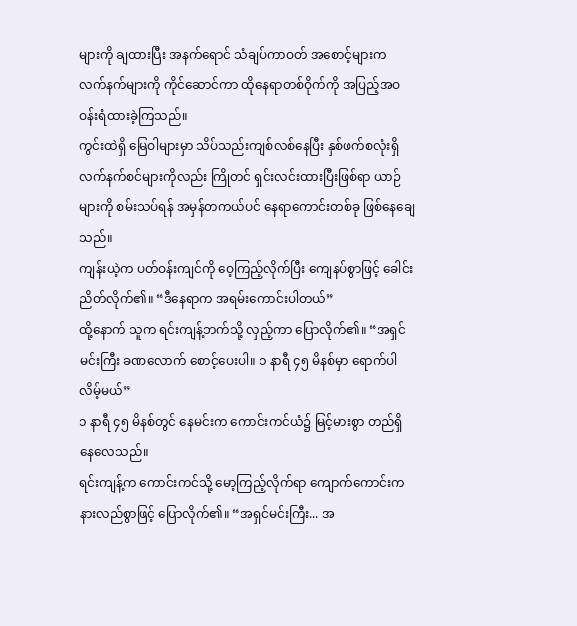များကို ချထားပြီး အနက်ရောင် သံချပ်ကာဝတ် အစောင့်များက လက်နက်များကို ကိုင်ဆောင်ကာ ထိုနေရာတစ်ဝိုက်ကို အပြည့်အဝ ဝန်းရံထားခဲ့ကြသည်။
ကွင်းထဲရှိ မြေဝါများမှာ သိပ်သည်းကျစ်လစ်နေပြီး နှစ်ဖက်စလုံးရှိ လက်နက်စင်များကိုလည်း ကြိုတင် ရှင်းလင်းထားပြီးဖြစ်ရာ ယာဉ်များကို စမ်းသပ်ရန် အမှန်တကယ်ပင် နေရာကောင်းတစ်ခု ဖြစ်နေချေသည်။
ကျန်းယဲ့က ပတ်ဝန်းကျင်ကို ဝေ့ကြည့်လိုက်ပြီး ကျေနပ်စွာဖြင့် ခေါင်းညိတ်လိုက်၏။ “ဒီနေရာက အရမ်းကောင်းပါတယ်”
ထို့နောက် သူက ရင်းကျန့်ဘက်သို့ လှည့်ကာ ပြောလိုက်၏။ “အရှင်မင်းကြီး ခဏလောက် စောင့်ပေးပါ။ ၁ နာရီ ၄၅ မိနစ်မှာ ရောက်ပါလိမ့်မယ်”
၁ နာရီ ၄၅ မိနစ်တွင် နေမင်းက ကောင်းကင်ယံ၌ မြင့်မားစွာ တည်ရှိနေလေသည်။
ရင်းကျန့်က ကောင်းကင်သို့ မော့ကြည့်လိုက်ရာ ကျောက်ကောင်းက နားလည်စွာဖြင့် ပြောလိုက်၏။ “အရှင်မင်းကြီး... အ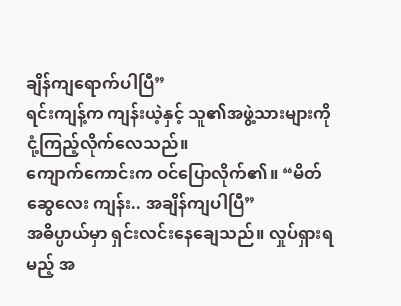ချိန်ကျရောက်ပါပြီ”
ရင်းကျန့်က ကျန်းယဲ့နှင့် သူ၏အဖွဲ့သားများကို ငုံ့ကြည့်လိုက်လေသည်။
ကျောက်ကောင်းက ဝင်ပြောလိုက်၏။ “မိတ်ဆွေလေး ကျန်း.. အချိန်ကျပါပြီ”
အဓိပ္ပာယ်မှာ ရှင်းလင်းနေချေသည်။ လှုပ်ရှားရမည့် အ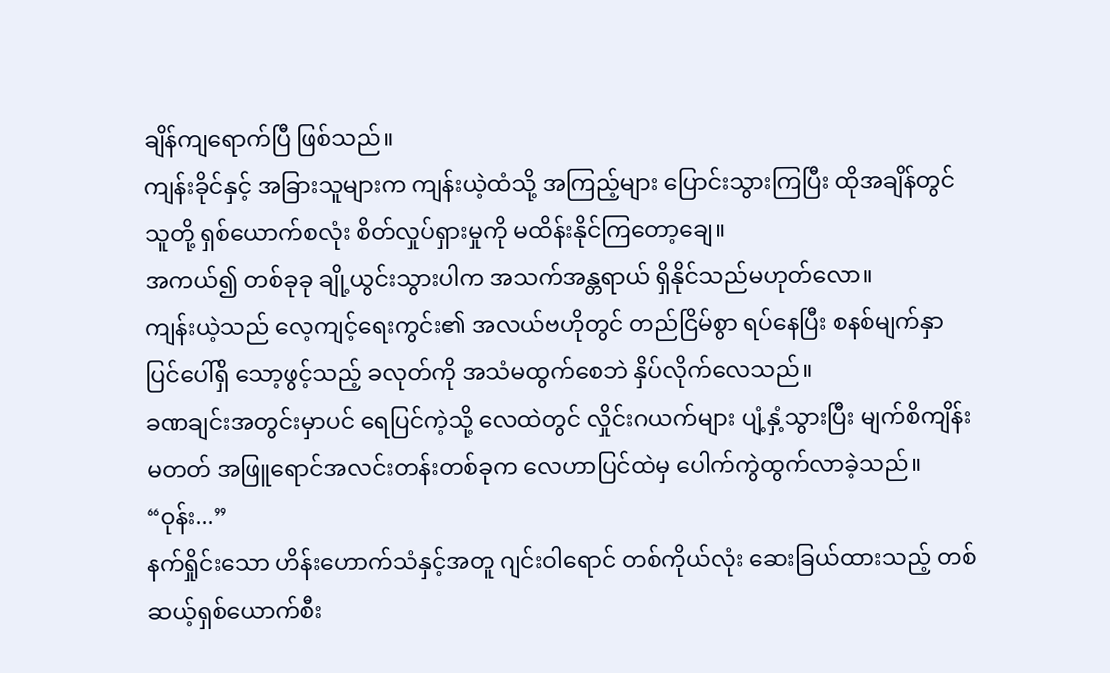ချိန်ကျရောက်ပြီ ဖြစ်သည်။
ကျန်းခိုင်နှင့် အခြားသူများက ကျန်းယဲ့ထံသို့ အကြည့်များ ပြောင်းသွားကြပြီး ထိုအချိန်တွင် သူတို့ ရှစ်ယောက်စလုံး စိတ်လှုပ်ရှားမှုကို မထိန်းနိုင်ကြတော့ချေ။
အကယ်၍ တစ်ခုခု ချို့ယွင်းသွားပါက အသက်အန္တရာယ် ရှိနိုင်သည်မဟုတ်လော။
ကျန်းယဲ့သည် လေ့ကျင့်ရေးကွင်း၏ အလယ်ဗဟိုတွင် တည်ငြိမ်စွာ ရပ်နေပြီး စနစ်မျက်နှာပြင်ပေါ်ရှိ သော့ဖွင့်သည့် ခလုတ်ကို အသံမထွက်စေဘဲ နှိပ်လိုက်လေသည်။
ခဏချင်းအတွင်းမှာပင် ရေပြင်ကဲ့သို့ လေထဲတွင် လှိုင်းဂယက်များ ပျံ့နှံ့သွားပြီး မျက်စိကျိန်းမတတ် အဖြူရောင်အလင်းတန်းတစ်ခုက လေဟာပြင်ထဲမှ ပေါက်ကွဲထွက်လာခဲ့သည်။
“ဝုန်း...”
နက်ရှိုင်းသော ဟိန်းဟောက်သံနှင့်အတူ ဂျင်းဝါရောင် တစ်ကိုယ်လုံး ဆေးခြယ်ထားသည့် တစ်ဆယ့်ရှစ်ယောက်စီး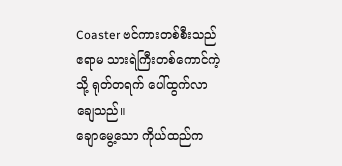Coaster ဗင်ကားတစ်စီးသည် ဧရာမ သားရဲကြီးတစ်ကောင်ကဲ့သို့ ရုတ်တရက် ပေါ်ထွက်လာချေသည်။
ချောမွေ့သော ကိုယ်ထည်က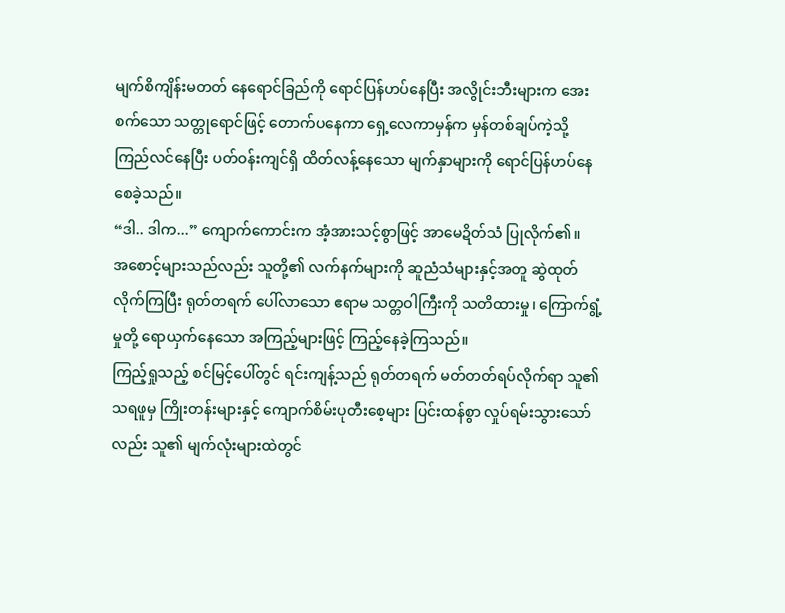မျက်စိကျိန်းမတတ် နေရောင်ခြည်ကို ရောင်ပြန်ဟပ်နေပြီး အလွိုင်းဘီးများက အေးစက်သော သတ္တုရောင်ဖြင့် တောက်ပနေကာ ရှေ့လေကာမှန်က မှန်တစ်ချပ်ကဲ့သို့ ကြည်လင်နေပြီး ပတ်ဝန်းကျင်ရှိ ထိတ်လန့်နေသော မျက်နှာများကို ရောင်ပြန်ဟပ်နေစေခဲ့သည်။
“ဒါ.. ဒါက...” ကျောက်ကောင်းက အံ့အားသင့်စွာဖြင့် အာမေဍိတ်သံ ပြုလိုက်၏။
အစောင့်များသည်လည်း သူတို့၏ လက်နက်များကို ဆူညံသံများနှင့်အတူ ဆွဲထုတ်လိုက်ကြပြီး ရုတ်တရက် ပေါ်လာသော ဧရာမ သတ္တဝါကြီးကို သတိထားမှု၊ ကြောက်ရွံ့မှုတို့ ရောယှက်နေသော အကြည့်များဖြင့် ကြည့်နေခဲ့ကြသည်။
ကြည့်ရှုသည့် စင်မြင့်ပေါ်တွင် ရင်းကျန့်သည် ရုတ်တရက် မတ်တတ်ရပ်လိုက်ရာ သူ၏ သရဖူမှ ကြိုးတန်းများနှင့် ကျောက်စိမ်းပုတီးစေ့များ ပြင်းထန်စွာ လှုပ်ရမ်းသွားသော်လည်း သူ၏ မျက်လုံးများထဲတွင်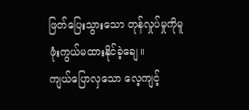ဖြတ်ပြေးသွားသော တုန်လှုပ်မှုကိုမူ ဖုံးကွယ်မထားနိုင်ခဲ့ချေ။
ကျယ်ပြောလှသော လေ့ကျင့်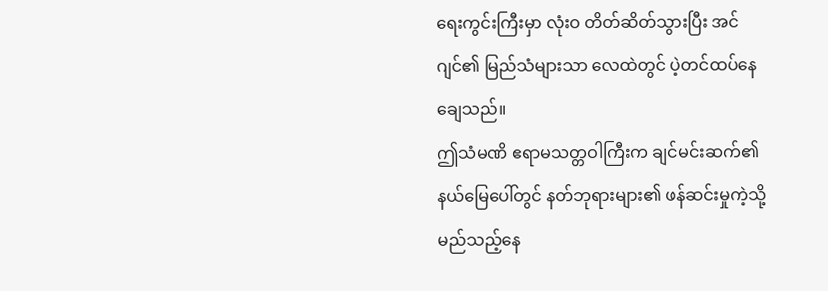ရေးကွင်းကြီးမှာ လုံးဝ တိတ်ဆိတ်သွားပြီး အင်ဂျင်၏ မြည်သံများသာ လေထဲတွင် ပဲ့တင်ထပ်နေချေသည်။
ဤသံမဏိ ဧရာမသတ္တဝါကြီးက ချင်မင်းဆက်၏ နယ်မြေပေါ်တွင် နတ်ဘုရားများ၏ ဖန်ဆင်းမှုကဲ့သို့ မည်သည့်နေ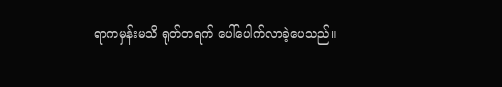ရာကမှန်းမသိ ရုတ်တရက် ပေါ်ပေါက်လာခဲ့ပေသည်။